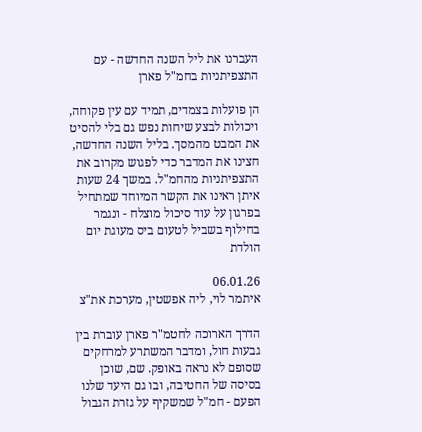העברנו את ליל השנה החדשה - עם התצפיתניות בחמ"ל פארן

הן פועלות בצמדים, תמיד עם עין פקוחה, ויכולות לבצע שיחות נפש גם בלי להסיט את המבט מהמסך. בליל השנה החדשה, חצינו את המדבר כדי לפגוש מקרוב את התצפיתניות מהחמ"ל. במשך 24 שעות איתן ראינו את הקשר המיוחד שמתחיל בפרגון על עוד סיכול מוצלח - ונגמר בחילוף בשביל לטעום ביס מעוגת יום הולדת

06.01.26
איתמר לוי, ליה אפשטין, מערכת את"צ

הדרך הארוכה לחטמ"ר פארן עוברת בין גבעות חול, ומדבר המשתרע למרחקים שסופם לא נראה באופק. שם, שוכן בסיסה של החטיבה, ובו גם היעד שלנו הפעם - חמ"ל שמשקיף על גזרת הגבול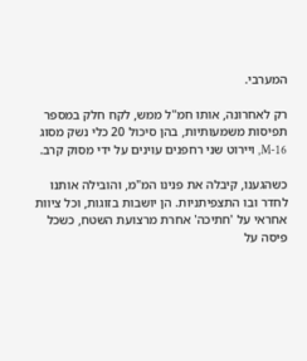המערבי.

רק לאחרונה, אותו חמ"ל ממש, לקח חלק במספר תפיסות משמעותיות, בהן סיכול 20 כלי נשק מסוג M-16, ויירוט שני רחפנים עוינים על ידי מסוק קרב.

כשהגענו, קיבלה את פנינו המ"מ, והובילה אותנו לחדר ובו התצפיתניות. הן יושבות בזוגות, וכל ציוות אחראי על 'חתיכה' אחרת מרצועת השטח, כשכל פיסה על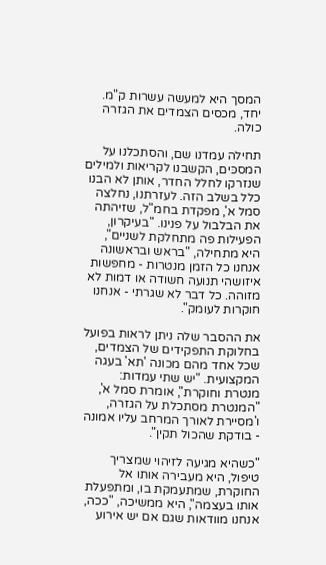המסך היא למעשה עשרות ק"מ. יחד, מכסים הצמדים את הגזרה כולה.

תחילה עמדנו שם, והסתכלנו על המסכּים, הקשבנו לקריאות ולמילים שנזרקו לחלל החדר, אותן לא הבנו כלל בשלב הזה. לעזרתנו, נחלצה סמל א', מפקדת בחמ"ל, שזיהתה את הבלבול על פנינו. "בעיקרון, הפעילות פה מתחלקת לשניים", היא מתחילה, "בראש ובראשונה אנחנו כל הזמן מנטרות - מחפשות איזושהי תנועה חשודה או דמות לא מזוהה. כל דבר לא שגרתי - אנחנו חוקרות לעומק".

את ההסבר שלה ניתן לראות בפועל בחלוקת התפקידים של הצמדים, שכל אחד מהם מכונה 'תא' בעגה המקצועית. "יש שתי עמדות: מנטרת וחוקרת", אומרת סמל א', "המנטרת מסתכלת על הגזרה, ו'מסיירת לאורך המרחב עליו אמונה - בודקת שהכול תקין".

"כשהיא מגיעה לזיהוי שמצריך טיפול, היא מעבירה אותו אל החוקרת, שמתעמקת בו, ומתפעלת אותו בעצמה", היא ממשיכה, "ככה, אנחנו מוודאות שגם אם יש אירוע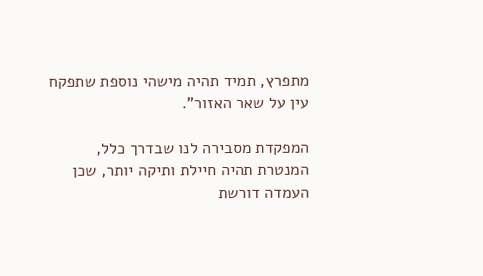מתפרץ, תמיד תהיה מישהי נוספת שתפקח עין על שאר האזור".

המפקדת מסבירה לנו שבדרך כלל, המנטרת תהיה חיילת ותיקה יותר, שכן העמדה דורשת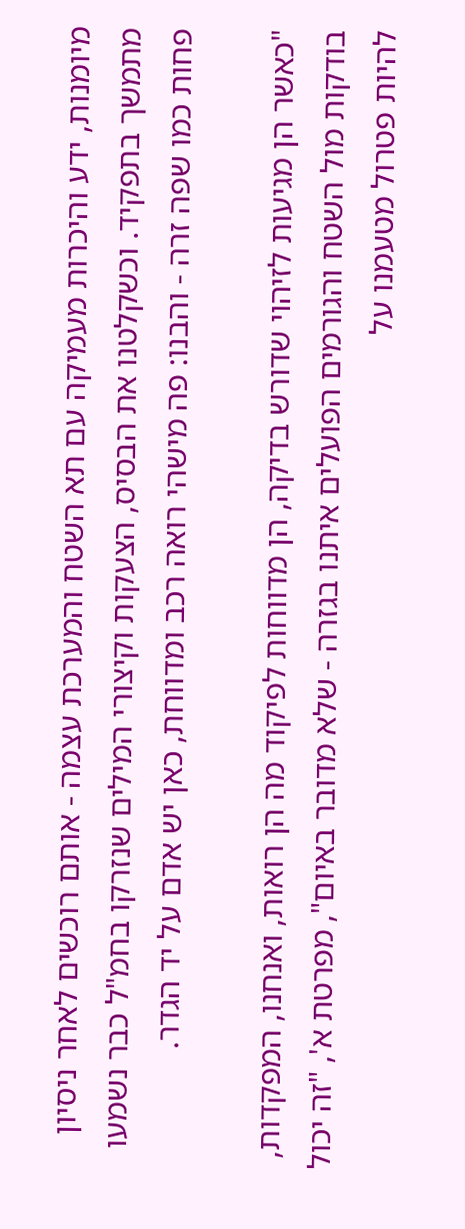מיומנות, ידע והיכרות מעמיקה עם תא השטח והמערכת עצמה - אותם רוכשים לאחר ניסיון מתמשך בתפקיד. וכשקלטנו את הבסיס, הצעקות וקיצורי המילים שנזרקו בחמ"ל כבר נשמעו פחות כמו שפה זרה - והבנו: פה מישהי רואה רכב ומדווחת, כאן יש אדם על יד הגדר.

"כאשר הן מגיעות לזיהוי שדורש בדיקה, הן מדווחות לפיקוד מה הן רואות, ואנחנו, המפקדות, בודקות מול השטח והגורמים הפועלים איתנו בגזרה - שלא מדובר באיום", מפרטת א', "זה יכול להיות פטרול מטעמנו על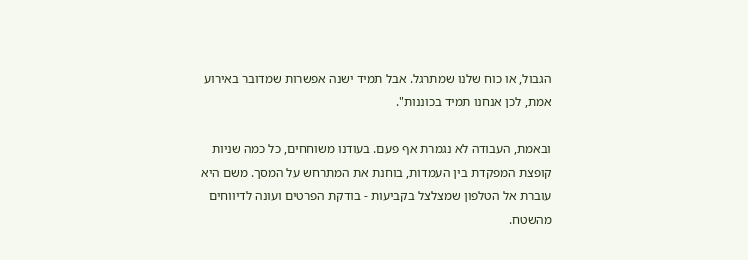הגבול, או כוח שלנו שמתרגל. אבל תמיד ישנה אפשרות שמדובר באירוע אמת, לכן אנחנו תמיד בכוננות".

ובאמת, העבודה לא נגמרת אף פעם. בעודנו משוחחים, כל כמה שניות קופצת המפקדת בין העמדות, בוחנת את המתרחש על המסך. משם היא עוברת אל הטלפון שמצלצל בקביעות - בודקת הפרטים ועונה לדיווחים מהשטח.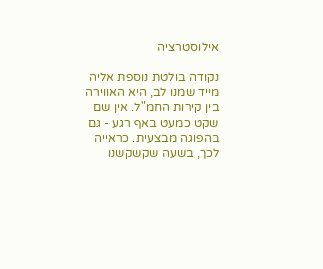אילוסטרציה

נקודה בולטת נוספת אליה מייד שמנו לב, היא האווירה בין קירות החמ"ל. אין שם שקט כמעט באף רגע - גם בהפוגה מבצעית. כראייה לכך, בשעה שקשקשנו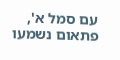עם סמל א', פתאום נשמעו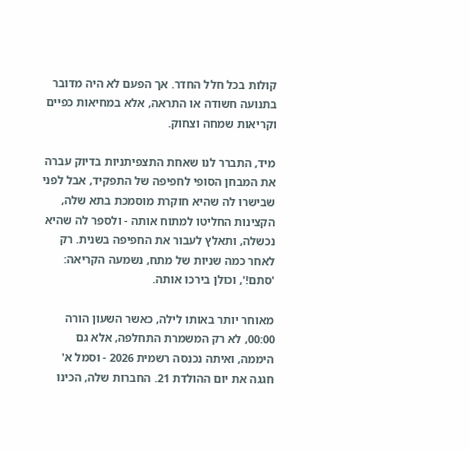קולות בכל חלל החדר. אך הפעם לא היה מדובר בתנועה חשודה או התראה, אלא במחיאות כפיים וקריאות שמחה וצחוק.

מיד, התברר לנו שאחת התצפיתניות בדיוק עברה את המבחן הסופי לחפיפה של התפקיד, אבל לפני שבישרו לה שהיא חוקרת מוסמכת בתא שלה, הקצינות החליטו למתוח אותה - ולספר לה שהיא נכשלה, ותאלץ לעבור את החפיפה בשנית. רק לאחר כמה שניות של מתח, נשמעה הקריאה: 'סתם!', וכולן בירכו אותה.

מאוחר יותר באותו לילה, כאשר השעון הורה 00:00, לא רק המשמרת התחלפה, אלא גם היממה, ואיתה נכנסה רשמית 2026 - וסמל א' חגגה את יום ההולדת 21. החברות שלה, הכינו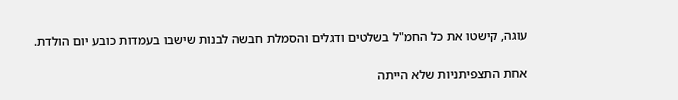עוגה, קישטו את כל החמ"ל בשלטים ודגלים והסמלת חבשה לבנות שישבו בעמדות כובע יום הולדת.

אחת התצפיתניות שלא הייתה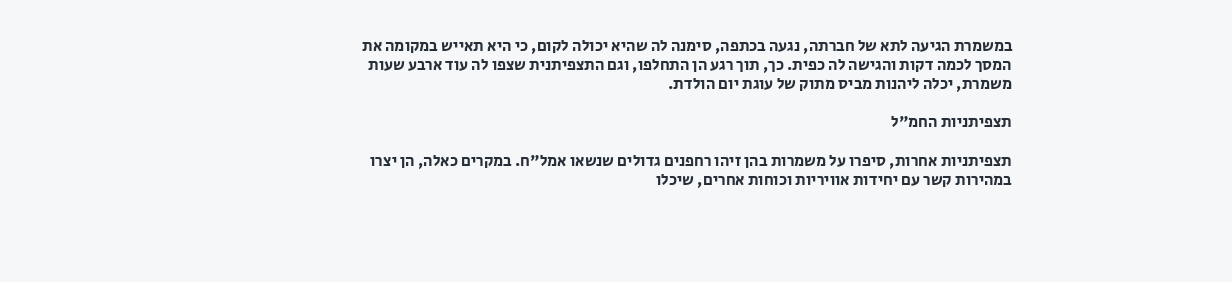במשמרת הגיעה לתא של חברתה, נגעה בכתפה, סימנה לה שהיא יכולה לקום, כי היא תאייש במקומה את המסך לכמה דקות והגישה לה כפית. כך, תוך רגע הן התחלפו, וגם התצפיתנית שצפו לה עוד ארבע שעות משמרת, יכלה ליהנות מביס מתוק של עוגת יום הולדת.

תצפיתניות החמ"ל

תצפיתניות אחרות, סיפרו על משמרות בהן זיהו רחפנים גדולים שנשאו אמל"ח. במקרים כאלה, הן יצרו במהירות קשר עם יחידות אוויריות וכוחות אחרים, שיכלו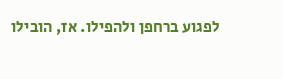לפגוע ברחפן ולהפילו. אז, הובילו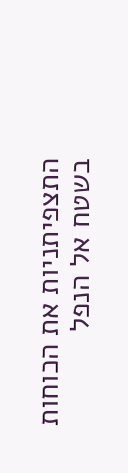התצפיתניות את הכוחות בשטח אל הנפל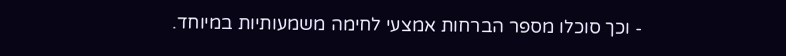- וכך סוכלו מספר הברחות אמצעי לחימה משמעותיות במיוחד.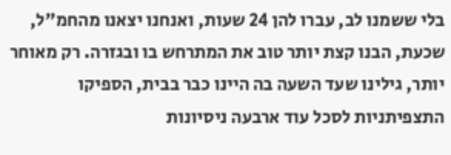בלי ששמנו לב, עברו להן 24 שעות, ואנחנו יצאנו מהחמ"ל, שכעת, הבנו קצת יותר טוב את המתרחש בו ובגזרה. רק מאוחר יותר, גילינו שעד השעה בה היינו כבר בבית, הספיקו התצפיתניות לסכל עוד ארבעה ניסיונות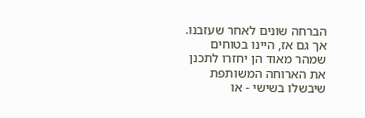הברחה שונים לאחר שעזבנו. אך גם אז, היינו בטוחים שמהר מאוד הן יחזרו לתכנן את הארוחה המשותפת שיבשלו בשישי - או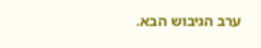ערב הגיבוש הבא.